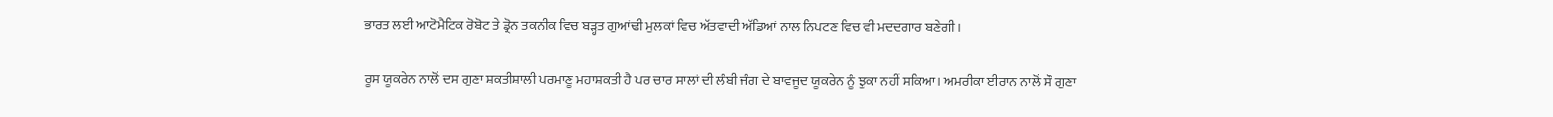ਭਾਰਤ ਲਈ ਆਟੋਮੈਟਿਕ ਰੋਬੋਟ ਤੇ ਡ੍ਰੋਨ ਤਕਨੀਕ ਵਿਚ ਬੜ੍ਹਤ ਗੁਆਂਢੀ ਮੁਲਕਾਂ ਵਿਚ ਅੱਤਵਾਦੀ ਅੱਡਿਆਂ ਨਾਲ ਨਿਪਟਣ ਵਿਚ ਵੀ ਮਦਦਗਾਰ ਬਣੇਗੀ।

ਰੂਸ ਯੂਕਰੇਨ ਨਾਲੋਂ ਦਸ ਗੁਣਾ ਸ਼ਕਤੀਸ਼ਾਲੀ ਪਰਮਾਣੂ ਮਹਾਸ਼ਕਤੀ ਹੈ ਪਰ ਚਾਰ ਸਾਲਾਂ ਦੀ ਲੰਬੀ ਜੰਗ ਦੇ ਬਾਵਜੂਦ ਯੂਕਰੇਨ ਨੂੰ ਝੁਕਾ ਨਹੀਂ ਸਕਿਆ। ਅਮਰੀਕਾ ਈਰਾਨ ਨਾਲੋਂ ਸੌ ਗੁਣਾ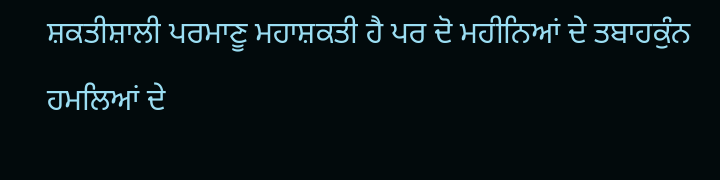ਸ਼ਕਤੀਸ਼ਾਲੀ ਪਰਮਾਣੂ ਮਹਾਸ਼ਕਤੀ ਹੈ ਪਰ ਦੋ ਮਹੀਨਿਆਂ ਦੇ ਤਬਾਹਕੁੰਨ ਹਮਲਿਆਂ ਦੇ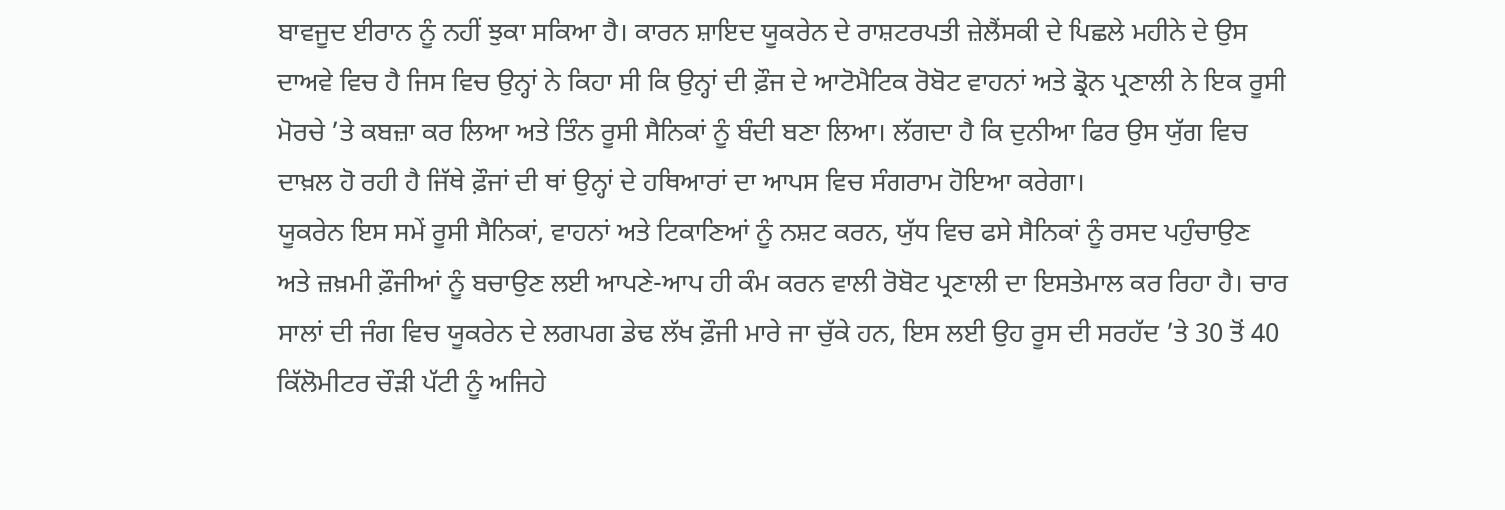ਬਾਵਜੂਦ ਈਰਾਨ ਨੂੰ ਨਹੀਂ ਝੁਕਾ ਸਕਿਆ ਹੈ। ਕਾਰਨ ਸ਼ਾਇਦ ਯੂਕਰੇਨ ਦੇ ਰਾਸ਼ਟਰਪਤੀ ਜ਼ੇਲੈਂਸਕੀ ਦੇ ਪਿਛਲੇ ਮਹੀਨੇ ਦੇ ਉਸ ਦਾਅਵੇ ਵਿਚ ਹੈ ਜਿਸ ਵਿਚ ਉਨ੍ਹਾਂ ਨੇ ਕਿਹਾ ਸੀ ਕਿ ਉਨ੍ਹਾਂ ਦੀ ਫ਼ੌਜ ਦੇ ਆਟੋਮੈਟਿਕ ਰੋਬੋਟ ਵਾਹਨਾਂ ਅਤੇ ਡ੍ਰੋਨ ਪ੍ਰਣਾਲੀ ਨੇ ਇਕ ਰੂਸੀ ਮੋਰਚੇ ’ਤੇ ਕਬਜ਼ਾ ਕਰ ਲਿਆ ਅਤੇ ਤਿੰਨ ਰੂਸੀ ਸੈਨਿਕਾਂ ਨੂੰ ਬੰਦੀ ਬਣਾ ਲਿਆ। ਲੱਗਦਾ ਹੈ ਕਿ ਦੁਨੀਆ ਫਿਰ ਉਸ ਯੁੱਗ ਵਿਚ ਦਾਖ਼ਲ ਹੋ ਰਹੀ ਹੈ ਜਿੱਥੇ ਫ਼ੌਜਾਂ ਦੀ ਥਾਂ ਉਨ੍ਹਾਂ ਦੇ ਹਥਿਆਰਾਂ ਦਾ ਆਪਸ ਵਿਚ ਸੰਗਰਾਮ ਹੋਇਆ ਕਰੇਗਾ।
ਯੂਕਰੇਨ ਇਸ ਸਮੇਂ ਰੂਸੀ ਸੈਨਿਕਾਂ, ਵਾਹਨਾਂ ਅਤੇ ਟਿਕਾਣਿਆਂ ਨੂੰ ਨਸ਼ਟ ਕਰਨ, ਯੁੱਧ ਵਿਚ ਫਸੇ ਸੈਨਿਕਾਂ ਨੂੰ ਰਸਦ ਪਹੁੰਚਾਉਣ ਅਤੇ ਜ਼ਖ਼ਮੀ ਫ਼ੌਜੀਆਂ ਨੂੰ ਬਚਾਉਣ ਲਈ ਆਪਣੇ-ਆਪ ਹੀ ਕੰਮ ਕਰਨ ਵਾਲੀ ਰੋਬੋਟ ਪ੍ਰਣਾਲੀ ਦਾ ਇਸਤੇਮਾਲ ਕਰ ਰਿਹਾ ਹੈ। ਚਾਰ ਸਾਲਾਂ ਦੀ ਜੰਗ ਵਿਚ ਯੂਕਰੇਨ ਦੇ ਲਗਪਗ ਡੇਢ ਲੱਖ ਫ਼ੌਜੀ ਮਾਰੇ ਜਾ ਚੁੱਕੇ ਹਨ, ਇਸ ਲਈ ਉਹ ਰੂਸ ਦੀ ਸਰਹੱਦ ’ਤੇ 30 ਤੋਂ 40 ਕਿੱਲੋਮੀਟਰ ਚੌੜੀ ਪੱਟੀ ਨੂੰ ਅਜਿਹੇ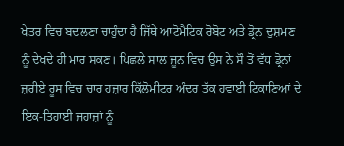ਖੇਤਰ ਵਿਚ ਬਦਲਣਾ ਚਾਹੁੰਦਾ ਹੈ ਜਿੱਥੇ ਆਟੋਮੈਟਿਕ ਰੋਬੋਟ ਅਤੇ ਡ੍ਰੋਨ ਦੁਸ਼ਮਣ ਨੂੰ ਦੇਖਦੇ ਹੀ ਮਾਰ ਸਕਣ। ਪਿਛਲੇ ਸਾਲ ਜੂਨ ਵਿਚ ਉਸ ਨੇ ਸੌ ਤੋਂ ਵੱਧ ਡ੍ਰੋਨਾਂ ਜ਼ਰੀਏ ਰੂਸ ਵਿਚ ਚਾਰ ਹਜ਼ਾਰ ਕਿੱਲੋਮੀਟਰ ਅੰਦਰ ਤੱਕ ਹਵਾਈ ਟਿਕਾਣਿਆਂ ਦੇ ਇਕ-ਤਿਹਾਈ ਜਹਾਜ਼ਾਂ ਨੂੰ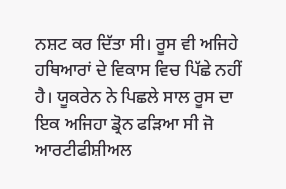ਨਸ਼ਟ ਕਰ ਦਿੱਤਾ ਸੀ। ਰੂਸ ਵੀ ਅਜਿਹੇ ਹਥਿਆਰਾਂ ਦੇ ਵਿਕਾਸ ਵਿਚ ਪਿੱਛੇ ਨਹੀਂ ਹੈ। ਯੂਕਰੇਨ ਨੇ ਪਿਛਲੇ ਸਾਲ ਰੂਸ ਦਾ ਇਕ ਅਜਿਹਾ ਡ੍ਰੋਨ ਫੜਿਆ ਸੀ ਜੋ ਆਰਟੀਫੀਸ਼ੀਅਲ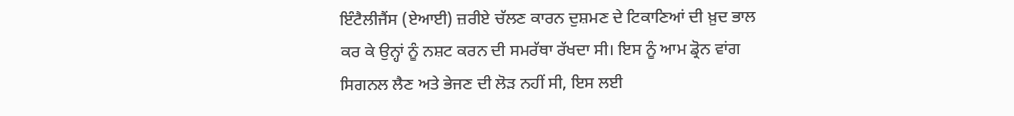ਇੰਟੈਲੀਜੈਂਸ (ਏਆਈ) ਜ਼ਰੀਏ ਚੱਲਣ ਕਾਰਨ ਦੁਸ਼ਮਣ ਦੇ ਟਿਕਾਣਿਆਂ ਦੀ ਖ਼ੁਦ ਭਾਲ ਕਰ ਕੇ ਉਨ੍ਹਾਂ ਨੂੰ ਨਸ਼ਟ ਕਰਨ ਦੀ ਸਮਰੱਥਾ ਰੱਖਦਾ ਸੀ। ਇਸ ਨੂੰ ਆਮ ਡ੍ਰੋਨ ਵਾਂਗ ਸਿਗਨਲ ਲੈਣ ਅਤੇ ਭੇਜਣ ਦੀ ਲੋੜ ਨਹੀਂ ਸੀ, ਇਸ ਲਈ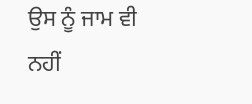ਉਸ ਨੂੰ ਜਾਮ ਵੀ ਨਹੀਂ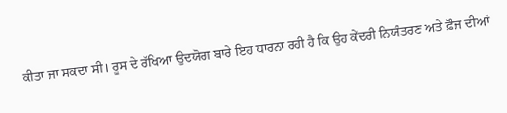ਕੀਤਾ ਜਾ ਸਕਦਾ ਸੀ। ਰੂਸ ਦੇ ਰੱਖਿਆ ਉਦਯੋਗ ਬਾਰੇ ਇਹ ਧਾਰਨਾ ਰਹੀ ਹੈ ਕਿ ਉਹ ਕੇਂਦਰੀ ਨਿਯੰਤਰਣ ਅਤੇ ਫ਼ੌਜ ਦੀਆਂ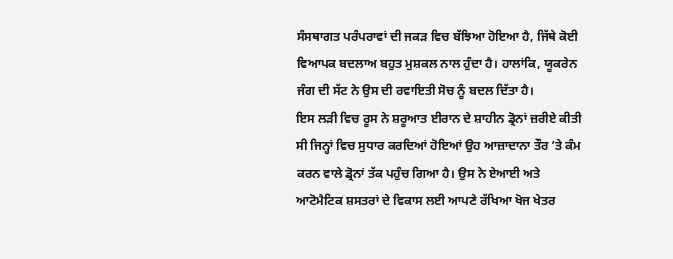ਸੰਸਥਾਗਤ ਪਰੰਪਰਾਵਾਂ ਦੀ ਜਕੜ ਵਿਚ ਬੱਝਿਆ ਹੋਇਆ ਹੈ, ਜਿੱਥੇ ਕੋਈ ਵਿਆਪਕ ਬਦਲਾਅ ਬਹੁਤ ਮੁਸ਼ਕਲ ਨਾਲ ਹੁੰਦਾ ਹੈ। ਹਾਲਾਂਕਿ, ਯੂਕਰੇਨ ਜੰਗ ਦੀ ਸੱਟ ਨੇ ਉਸ ਦੀ ਰਵਾਇਤੀ ਸੋਚ ਨੂੰ ਬਦਲ ਦਿੱਤਾ ਹੈ।
ਇਸ ਲੜੀ ਵਿਚ ਰੂਸ ਨੇ ਸ਼ਰੂਆਤ ਈਰਾਨ ਦੇ ਸ਼ਾਹੀਨ ਡ੍ਰੋਨਾਂ ਜ਼ਰੀਏ ਕੀਤੀ ਸੀ ਜਿਨ੍ਹਾਂ ਵਿਚ ਸੁਧਾਰ ਕਰਦਿਆਂ ਹੋਇਆਂ ਉਹ ਆਜ਼ਾਦਾਨਾ ਤੌਰ ’ਤੇ ਕੰਮ ਕਰਨ ਵਾਲੇ ਡ੍ਰੋਨਾਂ ਤੱਕ ਪਹੁੰਚ ਗਿਆ ਹੈ। ਉਸ ਨੇ ਏਆਈ ਅਤੇ ਆਟੋਮੈਟਿਕ ਸ਼ਸਤਰਾਂ ਦੇ ਵਿਕਾਸ ਲਈ ਆਪਣੇ ਰੱਖਿਆ ਖੋਜ ਖੇਤਰ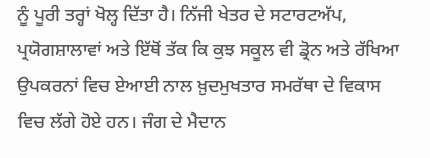ਨੂੰ ਪੂਰੀ ਤਰ੍ਹਾਂ ਖੋਲ੍ਹ ਦਿੱਤਾ ਹੈ। ਨਿੱਜੀ ਖੇਤਰ ਦੇ ਸਟਾਰਟਅੱਪ, ਪ੍ਰਯੋਗਸ਼ਾਲਾਵਾਂ ਅਤੇ ਇੱਥੋਂ ਤੱਕ ਕਿ ਕੁਝ ਸਕੂਲ ਵੀ ਡ੍ਰੋਨ ਅਤੇ ਰੱਖਿਆ ਉਪਕਰਨਾਂ ਵਿਚ ਏਆਈ ਨਾਲ ਖ਼ੁਦਮੁਖਤਾਰ ਸਮਰੱਥਾ ਦੇ ਵਿਕਾਸ ਵਿਚ ਲੱਗੇ ਹੋਏ ਹਨ। ਜੰਗ ਦੇ ਮੈਦਾਨ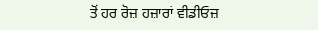ਤੋਂ ਹਰ ਰੋਜ਼ ਹਜ਼ਾਰਾਂ ਵੀਡੀਓਜ਼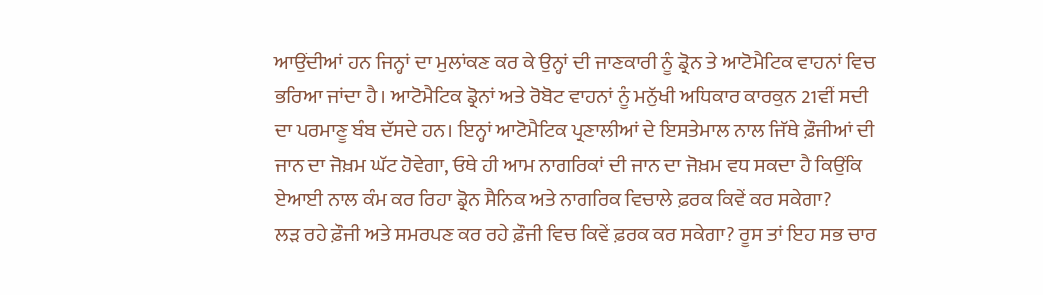ਆਉਂਦੀਆਂ ਹਨ ਜਿਨ੍ਹਾਂ ਦਾ ਮੁਲਾਂਕਣ ਕਰ ਕੇ ਉਨ੍ਹਾਂ ਦੀ ਜਾਣਕਾਰੀ ਨੂੰ ਡ੍ਰੋਨ ਤੇ ਆਟੋਮੈਟਿਕ ਵਾਹਨਾਂ ਵਿਚ ਭਰਿਆ ਜਾਂਦਾ ਹੈ। ਆਟੋਮੈਟਿਕ ਡ੍ਰੋਨਾਂ ਅਤੇ ਰੋਬੋਟ ਵਾਹਨਾਂ ਨੂੰ ਮਨੁੱਖੀ ਅਧਿਕਾਰ ਕਾਰਕੁਨ 21ਵੀਂ ਸਦੀ ਦਾ ਪਰਮਾਣੂ ਬੰਬ ਦੱਸਦੇ ਹਨ। ਇਨ੍ਹਾਂ ਆਟੋਮੈਟਿਕ ਪ੍ਰਣਾਲੀਆਂ ਦੇ ਇਸਤੇਮਾਲ ਨਾਲ ਜਿੱਥੇ ਫ਼ੌਜੀਆਂ ਦੀ ਜਾਨ ਦਾ ਜੋਖ਼ਮ ਘੱਟ ਹੋਵੇਗਾ, ਓਥੇ ਹੀ ਆਮ ਨਾਗਰਿਕਾਂ ਦੀ ਜਾਨ ਦਾ ਜੋਖ਼ਮ ਵਧ ਸਕਦਾ ਹੈ ਕਿਉਂਕਿ ਏਆਈ ਨਾਲ ਕੰਮ ਕਰ ਰਿਹਾ ਡ੍ਰੋਨ ਸੈਨਿਕ ਅਤੇ ਨਾਗਰਿਕ ਵਿਚਾਲੇ ਫ਼ਰਕ ਕਿਵੇਂ ਕਰ ਸਕੇਗਾ?
ਲੜ ਰਹੇ ਫ਼ੌਜੀ ਅਤੇ ਸਮਰਪਣ ਕਰ ਰਹੇ ਫ਼ੌਜੀ ਵਿਚ ਕਿਵੇਂ ਫ਼ਰਕ ਕਰ ਸਕੇਗਾ? ਰੂਸ ਤਾਂ ਇਹ ਸਭ ਚਾਰ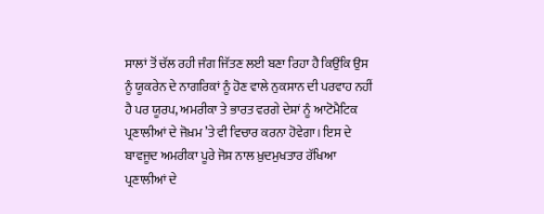ਸਾਲਾਂ ਤੋਂ ਚੱਲ ਰਹੀ ਜੰਗ ਜਿੱਤਣ ਲਈ ਬਣਾ ਰਿਹਾ ਹੈ ਕਿਉਂਕਿ ਉਸ ਨੂੰ ਯੂਕਰੇਨ ਦੇ ਨਾਗਰਿਕਾਂ ਨੂੰ ਹੋਣ ਵਾਲੇ ਨੁਕਸਾਨ ਦੀ ਪਰਵਾਹ ਨਹੀਂ ਹੈ ਪਰ ਯੂਰਪ, ਅਮਰੀਕਾ ਤੇ ਭਾਰਤ ਵਰਗੇ ਦੇਸ਼ਾਂ ਨੂੰ ਆਟੋਮੈਟਿਕ ਪ੍ਰਣਾਲੀਆਂ ਦੇ ਜੋਖ਼ਮ ’ਤੇ ਵੀ ਵਿਚਾਰ ਕਰਨਾ ਹੋਵੇਗਾ। ਇਸ ਦੇ ਬਾਵਜੂਦ ਅਮਰੀਕਾ ਪੂਰੇ ਜੋਸ਼ ਨਾਲ ਖ਼ੁਦਮੁਖਤਾਰ ਰੱਖਿਆ ਪ੍ਰਣਾਲੀਆਂ ਦੇ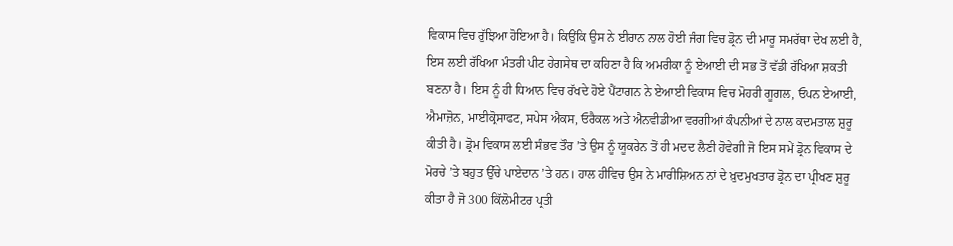ਵਿਕਾਸ ਵਿਚ ਰੁੱਝਿਆ ਹੋਇਆ ਹੈ। ਕਿਉਂਕਿ ਉਸ ਨੇ ਈਰਾਨ ਨਾਲ ਹੋਈ ਜੰਗ ਵਿਚ ਡ੍ਰੋਨ ਦੀ ਮਾਰੂ ਸਮਰੱਥਾ ਦੇਖ ਲਈ ਹੈ, ਇਸ ਲਈ ਰੱਖਿਆ ਮੰਤਰੀ ਪੀਟ ਹੇਗਸੇਥ ਦਾ ਕਹਿਣਾ ਹੈ ਕਿ ਅਮਰੀਕਾ ਨੂੰ ਏਆਈ ਦੀ ਸਭ ਤੋਂ ਵੱਡੀ ਰੱਖਿਆ ਸ਼ਕਤੀ ਬਣਨਾ ਹੈ। ਇਸ ਨੂੰ ਹੀ ਧਿਆਨ ਵਿਚ ਰੱਖਦੇ ਹੋਏ ਪੈਂਟਾਗਨ ਨੇ ਏਆਈ ਵਿਕਾਸ ਵਿਚ ਮੋਹਰੀ ਗੂਗਲ, ਓਪਨ ਏਆਈ, ਐਮਾਜ਼ੋਨ, ਮਾਈਕ੍ਰੋਸਾਫਟ, ਸਪੇਸ ਐਕਸ, ਓਰੈਕਲ ਅਤੇ ਐਨਵੀਡੀਆ ਵਰਗੀਆਂ ਕੰਪਨੀਆਂ ਦੇ ਨਾਲ ਕਦਮਤਾਲ ਸ਼ੁਰੂ ਕੀਤੀ ਹੈ। ਡ੍ਰੋਮ ਵਿਕਾਸ ਲਈ ਸੰਭਵ ਤੌਰ ’ਤੇ ਉਸ ਨੂੰ ਯੂਕਰੇਨ ਤੋਂ ਹੀ ਮਦਦ ਲੈਣੀ ਹੋਵੇਗੀ ਜੋ ਇਸ ਸਮੇਂ ਡ੍ਰੋਨ ਵਿਕਾਸ ਦੇ ਮੋਰਚੇ ’ਤੇ ਬਹੁਤ ਉੱਚੇ ਪਾਏਦਾਨ ’ਤੇ ਹਨ। ਹਾਲ ਹੀਵਿਚ ਉਸ ਨੇ ਮਾਰੀਸ਼ਿਅਨ ਨਾਂ ਦੇ ਖ਼ੁਦਮੁਖਤਾਰ ਡ੍ਰੋਨ ਦਾ ਪ੍ਰੀਖਣ ਸ਼ੁਰੂ ਕੀਤਾ ਹੈ ਜੋ 300 ਕਿੱਲੋਮੀਟਰ ਪ੍ਰਤੀ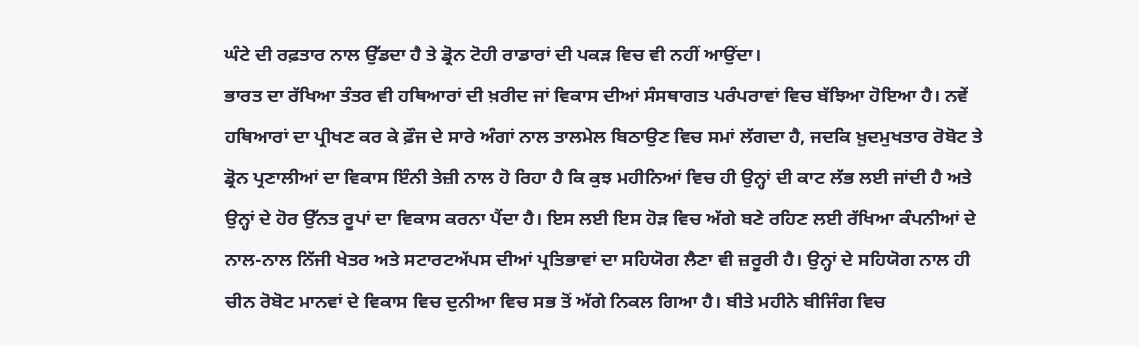ਘੰਟੇ ਦੀ ਰਫ਼ਤਾਰ ਨਾਲ ਉੱਡਦਾ ਹੈ ਤੇ ਡ੍ਰੋਨ ਟੋਹੀ ਰਾਡਾਰਾਂ ਦੀ ਪਕੜ ਵਿਚ ਵੀ ਨਹੀਂ ਆਉਂਦਾ।
ਭਾਰਤ ਦਾ ਰੱਖਿਆ ਤੰਤਰ ਵੀ ਹਥਿਆਰਾਂ ਦੀ ਖ਼ਰੀਦ ਜਾਂ ਵਿਕਾਸ ਦੀਆਂ ਸੰਸਥਾਗਤ ਪਰੰਪਰਾਵਾਂ ਵਿਚ ਬੱਝਿਆ ਹੋਇਆ ਹੈ। ਨਵੇਂ ਹਥਿਆਰਾਂ ਦਾ ਪ੍ਰੀਖਣ ਕਰ ਕੇ ਫ਼ੌਜ ਦੇ ਸਾਰੇ ਅੰਗਾਂ ਨਾਲ ਤਾਲਮੇਲ ਬਿਠਾਉਣ ਵਿਚ ਸਮਾਂ ਲੱਗਦਾ ਹੈ, ਜਦਕਿ ਖ਼ੁਦਮੁਖਤਾਰ ਰੋਬੋਟ ਤੇ ਡ੍ਰੋਨ ਪ੍ਰਣਾਲੀਆਂ ਦਾ ਵਿਕਾਸ ਇੰਨੀ ਤੇਜ਼ੀ ਨਾਲ ਹੋ ਰਿਹਾ ਹੈ ਕਿ ਕੁਝ ਮਹੀਨਿਆਂ ਵਿਚ ਹੀ ਉਨ੍ਹਾਂ ਦੀ ਕਾਟ ਲੱਭ ਲਈ ਜਾਂਦੀ ਹੈ ਅਤੇ ਉਨ੍ਹਾਂ ਦੇ ਹੋਰ ਉੱਨਤ ਰੂਪਾਂ ਦਾ ਵਿਕਾਸ ਕਰਨਾ ਪੈਂਦਾ ਹੈ। ਇਸ ਲਈ ਇਸ ਹੋੜ ਵਿਚ ਅੱਗੇ ਬਣੇ ਰਹਿਣ ਲਈ ਰੱਖਿਆ ਕੰਪਨੀਆਂ ਦੇ ਨਾਲ-ਨਾਲ ਨਿੱਜੀ ਖੇਤਰ ਅਤੇ ਸਟਾਰਟਅੱਪਸ ਦੀਆਂ ਪ੍ਰਤਿਭਾਵਾਂ ਦਾ ਸਹਿਯੋਗ ਲੈਣਾ ਵੀ ਜ਼ਰੂਰੀ ਹੈ। ਉਨ੍ਹਾਂ ਦੇ ਸਹਿਯੋਗ ਨਾਲ ਹੀ ਚੀਨ ਰੋਬੋਟ ਮਾਨਵਾਂ ਦੇ ਵਿਕਾਸ ਵਿਚ ਦੁਨੀਆ ਵਿਚ ਸਭ ਤੋਂ ਅੱਗੇ ਨਿਕਲ ਗਿਆ ਹੈ। ਬੀਤੇ ਮਹੀਨੇ ਬੀਜਿੰਗ ਵਿਚ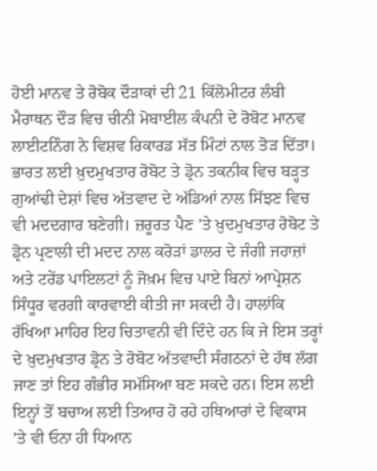ਹੋਈ ਮਾਨਵ ਤੇ ਰੋਬੋਕ ਦੌੜਾਕਾਂ ਦੀ 21 ਕਿੱਲੋਮੀਟਰ ਲੰਬੀ ਮੈਰਾਥਨ ਦੌੜ ਵਿਚ ਚੀਨੀ ਮੋਬਾਈਲ ਕੰਪਨੀ ਦੇ ਰੋਬੋਟ ਮਾਨਵ ਲਾਈਟਨਿੰਗ ਨੇ ਵਿਸ਼ਵ ਰਿਕਾਰਡ ਸੱਤ ਮਿੰਟਾਂ ਨਾਲ ਤੋੜ ਦਿੱਤਾ।
ਭਾਰਤ ਲਈ ਖ਼ੁਦਮੁਖਤਾਰ ਰੋਬੋਟ ਤੇ ਡ੍ਰੋਨ ਤਕਨੀਕ ਵਿਚ ਬੜ੍ਹਤ ਗੁਆਂਢੀ ਦੇਸ਼ਾਂ ਵਿਚ ਅੱਤਵਾਦ ਦੇ ਅੱਡਿਆਂ ਨਾਲ ਸਿੱਝਣ ਵਿਚ ਵੀ ਮਦਦਗਾਰ ਬਣੇਗੀ। ਜ਼ਰੂਰਤ ਪੈਣ ’ਤੇ ਖ਼ੁਦਮੁਖਤਾਰ ਰੋਬੋਟ ਤੇ ਡ੍ਰੋਨ ਪ੍ਰਣਾਲੀ ਦੀ ਮਦਦ ਨਾਲ ਕਰੋੜਾਂ ਡਾਲਰ ਦੇ ਜੰਗੀ ਜਹਾਜ਼ਾਂ ਅਤੇ ਟਰੇਂਡ ਪਾਇਲਟਾਂ ਨੂੰ ਜੋਖ਼ਮ ਵਿਚ ਪਾਏ ਬਿਨਾਂ ਆਪ੍ਰੇਸ਼ਨ ਸਿੰਧੂਰ ਵਰਗੀ ਕਾਰਵਾਈ ਕੀਤੀ ਜਾ ਸਕਦੀ ਹੈ। ਹਾਲਾਂਕਿ ਰੱਖਿਆ ਮਾਹਿਰ ਇਹ ਚਿਤਾਵਨੀ ਵੀ ਦਿੰਦੇ ਹਨ ਕਿ ਜੇ ਇਸ ਤਰ੍ਹਾਂ ਦੇ ਖ਼ੁਦਮੁਖਤਾਰ ਡ੍ਰੋਨ ਤੇ ਰੋਬੋਟ ਅੱਤਵਾਦੀ ਸੰਗਠਨਾਂ ਦੇ ਹੱਥ ਲੱਗ ਜਾਣ ਤਾਂ ਇਹ ਗੰਭੀਰ ਸਮੱਸਿਆ ਬਣ ਸਕਦੇ ਹਨ। ਇਸ ਲਈ ਇਨ੍ਹਾਂ ਤੋਂ ਬਚਾਅ ਲਈ ਤਿਆਰ ਹੋ ਰਹੇ ਹਥਿਆਰਾਂ ਦੇ ਵਿਕਾਸ ’ਤੇ ਵੀ ਓਨਾ ਹੀ ਧਿਆਨ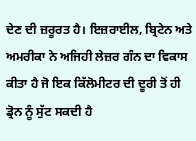ਦੇਣ ਦੀ ਜ਼ਰੂਰਤ ਹੈ। ਇਜ਼ਰਾਈਲ, ਬ੍ਰਿਟੇਨ ਅਤੇ ਅਮਰੀਕਾ ਨੇ ਅਜਿਹੀ ਲੇਜ਼ਰ ਗੰਨ ਦਾ ਵਿਕਾਸ ਕੀਤਾ ਹੈ ਜੋ ਇਕ ਕਿੱਲੋਮੀਟਰ ਦੀ ਦੂਰੀ ਤੋਂ ਹੀ ਡ੍ਰੋਨ ਨੂੰ ਸੁੱਟ ਸਕਦੀ ਹੈ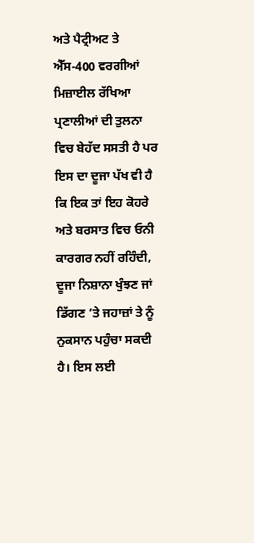ਅਤੇ ਪੈਟ੍ਰੀਅਟ ਤੇ ਐੱਸ-400 ਵਰਗੀਆਂ ਮਿਜ਼ਾਈਲ ਰੱਖਿਆ ਪ੍ਰਣਾਲੀਆਂ ਦੀ ਤੁਲਨਾ ਵਿਚ ਬੇਹੱਦ ਸਸਤੀ ਹੈ ਪਰ ਇਸ ਦਾ ਦੂਜਾ ਪੱਖ ਵੀ ਹੈ ਕਿ ਇਕ ਤਾਂ ਇਹ ਕੋਹਰੇ ਅਤੇ ਬਰਸਾਤ ਵਿਚ ਓਨੀ ਕਾਰਗਰ ਨਹੀਂ ਰਹਿੰਦੀ, ਦੂਜਾ ਨਿਸ਼ਾਨਾ ਖੁੰਝਣ ਜਾਂ ਡਿੱਗਣ ’ਤੇ ਜਹਾਜ਼ਾਂ ਤੇ ਨੂੰ ਨੁਕਸਾਨ ਪਹੁੰਚਾ ਸਕਦੀ ਹੈ। ਇਸ ਲਈ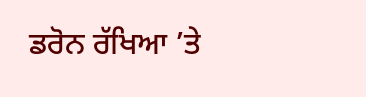ਡਰੋਨ ਰੱਖਿਆ ’ਤੇ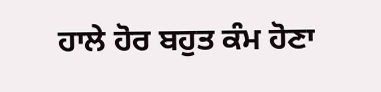ਹਾਲੇ ਹੋਰ ਬਹੁਤ ਕੰਮ ਹੋਣਾ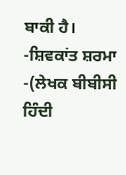ਬਾਕੀ ਹੈ।
-ਸ਼ਿਵਕਾਂਤ ਸ਼ਰਮਾ
-(ਲੇਖਕ ਬੀਬੀਸੀ ਹਿੰਦੀ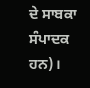ਦੇ ਸਾਬਕਾ ਸੰਪਾਦਕ ਹਨ)।